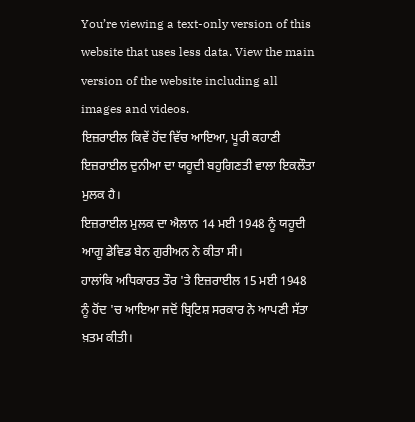You’re viewing a text-only version of this website that uses less data. View the main version of the website including all images and videos.
ਇਜ਼ਰਾਈਲ ਕਿਵੇਂ ਹੋਂਦ ਵਿੱਚ ਆਇਆ, ਪੂਰੀ ਕਹਾਣੀ
ਇਜ਼ਰਾਈਲ ਦੁਨੀਆ ਦਾ ਯਹੂਦੀ ਬਹੁਗਿਣਤੀ ਵਾਲਾ ਇਕਲੌਤਾ ਮੁਲਕ ਹੈ।
ਇਜ਼ਰਾਈਲ ਮੁਲਕ ਦਾ ਐਲਾਨ 14 ਮਈ 1948 ਨੂੰ ਯਹੂਦੀ ਆਗੂ ਡੇਵਿਡ ਬੇਨ ਗੁਰੀਅਨ ਨੇ ਕੀਤਾ ਸੀ।
ਹਾਲਾਂਕਿ ਅਧਿਕਾਰਤ ਤੌਰ 'ਤੇ ਇਜ਼ਰਾਈਲ 15 ਮਈ 1948 ਨੂੰ ਹੋਂਦ 'ਚ ਆਇਆ ਜਦੋਂ ਬ੍ਰਿਟਿਸ਼ ਸਰਕਾਰ ਨੇ ਆਪਣੀ ਸੱਤਾ ਖ਼ਤਮ ਕੀਤੀ।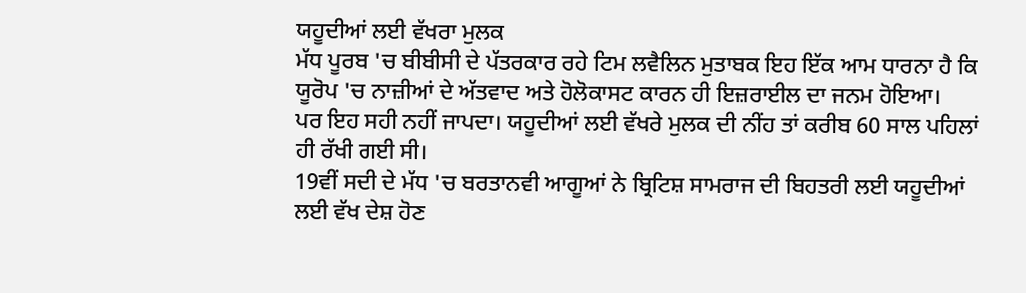ਯਹੂਦੀਆਂ ਲਈ ਵੱਖਰਾ ਮੁਲਕ
ਮੱਧ ਪੂਰਬ 'ਚ ਬੀਬੀਸੀ ਦੇ ਪੱਤਰਕਾਰ ਰਹੇ ਟਿਮ ਲਵੈਲਿਨ ਮੁਤਾਬਕ ਇਹ ਇੱਕ ਆਮ ਧਾਰਨਾ ਹੈ ਕਿ ਯੂਰੋਪ 'ਚ ਨਾਜ਼ੀਆਂ ਦੇ ਅੱਤਵਾਦ ਅਤੇ ਹੋਲੋਕਾਸਟ ਕਾਰਨ ਹੀ ਇਜ਼ਰਾਈਲ ਦਾ ਜਨਮ ਹੋਇਆ।
ਪਰ ਇਹ ਸਹੀ ਨਹੀਂ ਜਾਪਦਾ। ਯਹੂਦੀਆਂ ਲਈ ਵੱਖਰੇ ਮੁਲਕ ਦੀ ਨੀਂਹ ਤਾਂ ਕਰੀਬ 60 ਸਾਲ ਪਹਿਲਾਂ ਹੀ ਰੱਖੀ ਗਈ ਸੀ।
19ਵੀਂ ਸਦੀ ਦੇ ਮੱਧ 'ਚ ਬਰਤਾਨਵੀ ਆਗੂਆਂ ਨੇ ਬ੍ਰਿਟਿਸ਼ ਸਾਮਰਾਜ ਦੀ ਬਿਹਤਰੀ ਲਈ ਯਹੂਦੀਆਂ ਲਈ ਵੱਖ ਦੇਸ਼ ਹੋਣ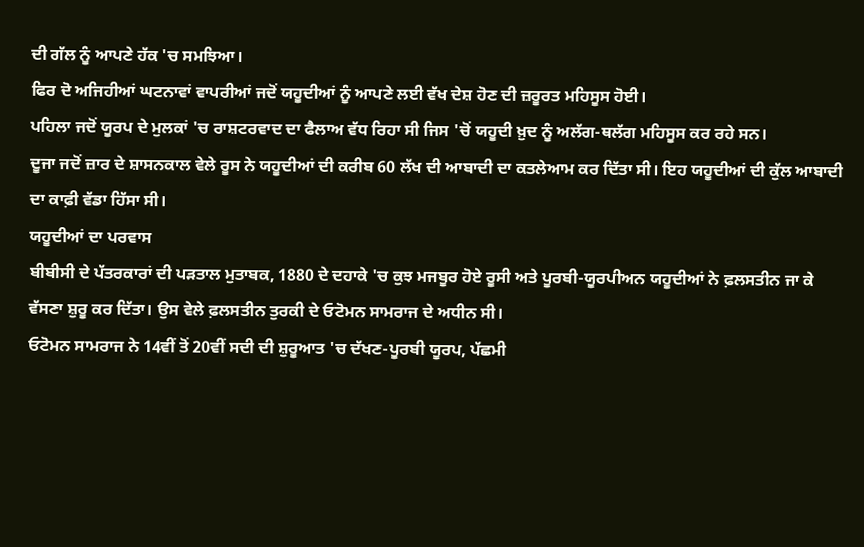ਦੀ ਗੱਲ ਨੂੰ ਆਪਣੇ ਹੱਕ 'ਚ ਸਮਝਿਆ।
ਫਿਰ ਦੋ ਅਜਿਹੀਆਂ ਘਟਨਾਵਾਂ ਵਾਪਰੀਆਂ ਜਦੋਂ ਯਹੂਦੀਆਂ ਨੂੰ ਆਪਣੇ ਲਈ ਵੱਖ ਦੇਸ਼ ਹੋਣ ਦੀ ਜ਼ਰੂਰਤ ਮਹਿਸੂਸ ਹੋਈ।
ਪਹਿਲਾ ਜਦੋਂ ਯੂਰਪ ਦੇ ਮੁਲਕਾਂ 'ਚ ਰਾਸ਼ਟਰਵਾਦ ਦਾ ਫੈਲਾਅ ਵੱਧ ਰਿਹਾ ਸੀ ਜਿਸ 'ਚੋਂ ਯਹੂਦੀ ਖ਼ੁਦ ਨੂੰ ਅਲੱਗ-ਥਲੱਗ ਮਹਿਸੂਸ ਕਰ ਰਹੇ ਸਨ।
ਦੂਜਾ ਜਦੋਂ ਜ਼ਾਰ ਦੇ ਸ਼ਾਸਨਕਾਲ ਵੇਲੇ ਰੂਸ ਨੇ ਯਹੂਦੀਆਂ ਦੀ ਕਰੀਬ 60 ਲੱਖ ਦੀ ਆਬਾਦੀ ਦਾ ਕਤਲੇਆਮ ਕਰ ਦਿੱਤਾ ਸੀ। ਇਹ ਯਹੂਦੀਆਂ ਦੀ ਕੁੱਲ ਆਬਾਦੀ ਦਾ ਕਾਫ਼ੀ ਵੱਡਾ ਹਿੱਸਾ ਸੀ।
ਯਹੂਦੀਆਂ ਦਾ ਪਰਵਾਸ
ਬੀਬੀਸੀ ਦੇ ਪੱਤਰਕਾਰਾਂ ਦੀ ਪੜਤਾਲ ਮੁਤਾਬਕ, 1880 ਦੇ ਦਹਾਕੇ 'ਚ ਕੁਝ ਮਜਬੂਰ ਹੋਏ ਰੂਸੀ ਅਤੇ ਪੂਰਬੀ-ਯੂਰਪੀਅਨ ਯਹੂਦੀਆਂ ਨੇ ਫ਼ਲਸਤੀਨ ਜਾ ਕੇ ਵੱਸਣਾ ਸ਼ੁਰੂ ਕਰ ਦਿੱਤਾ। ਉਸ ਵੇਲੇ ਫ਼ਲਸਤੀਨ ਤੁਰਕੀ ਦੇ ਓਟੋਮਨ ਸਾਮਰਾਜ ਦੇ ਅਧੀਨ ਸੀ।
ਓਟੋਮਨ ਸਾਮਰਾਜ ਨੇ 14ਵੀਂ ਤੋਂ 20ਵੀਂ ਸਦੀ ਦੀ ਸ਼ੁਰੂਆਤ 'ਚ ਦੱਖਣ-ਪੂਰਬੀ ਯੂਰਪ, ਪੱਛਮੀ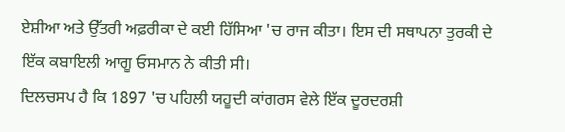ਏਸ਼ੀਆ ਅਤੇ ਉੱਤਰੀ ਅਫ਼ਰੀਕਾ ਦੇ ਕਈ ਹਿੱਸਿਆ 'ਚ ਰਾਜ ਕੀਤਾ। ਇਸ ਦੀ ਸਥਾਪਨਾ ਤੁਰਕੀ ਦੇ ਇੱਕ ਕਬਾਇਲੀ ਆਗੂ ਓਸਮਾਨ ਨੇ ਕੀਤੀ ਸੀ।
ਦਿਲਚਸਪ ਹੈ ਕਿ 1897 'ਚ ਪਹਿਲੀ ਯਹੂਦੀ ਕਾਂਗਰਸ ਵੇਲੇ ਇੱਕ ਦੂਰਦਰਸ਼ੀ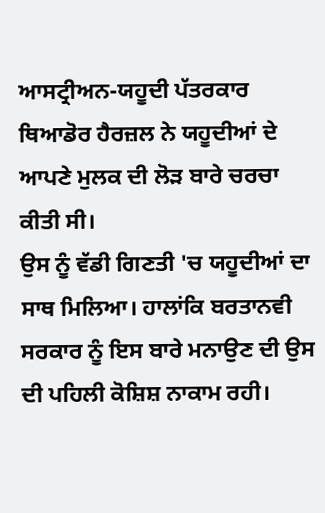ਆਸਟ੍ਰੀਅਨ-ਯਹੂਦੀ ਪੱਤਰਕਾਰ ਥਿਆਡੋਰ ਹੈਰਜ਼ਲ ਨੇ ਯਹੂਦੀਆਂ ਦੇ ਆਪਣੇ ਮੁਲਕ ਦੀ ਲੋੜ ਬਾਰੇ ਚਰਚਾ ਕੀਤੀ ਸੀ।
ਉਸ ਨੂੰ ਵੱਡੀ ਗਿਣਤੀ 'ਚ ਯਹੂਦੀਆਂ ਦਾ ਸਾਥ ਮਿਲਿਆ। ਹਾਲਾਂਕਿ ਬਰਤਾਨਵੀ ਸਰਕਾਰ ਨੂੰ ਇਸ ਬਾਰੇ ਮਨਾਉਣ ਦੀ ਉਸ ਦੀ ਪਹਿਲੀ ਕੋਸ਼ਿਸ਼ ਨਾਕਾਮ ਰਹੀ।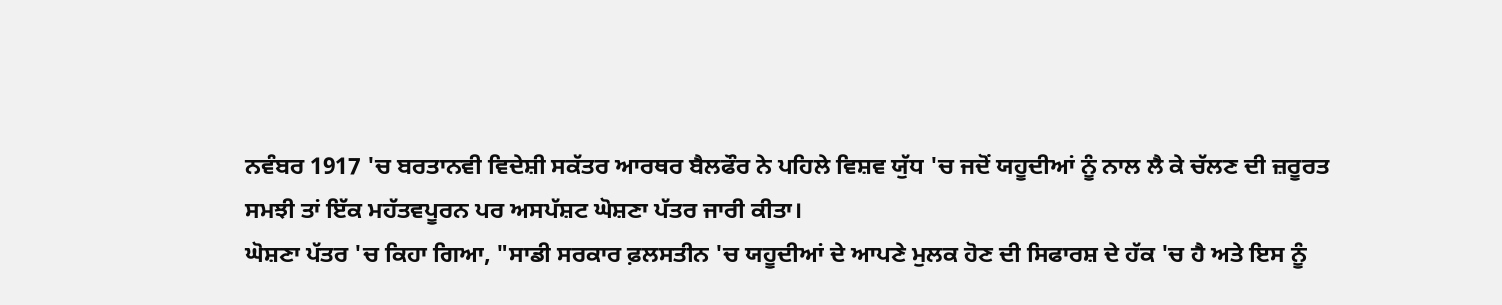ਨਵੰਬਰ 1917 'ਚ ਬਰਤਾਨਵੀ ਵਿਦੇਸ਼ੀ ਸਕੱਤਰ ਆਰਥਰ ਬੈਲਫੌਰ ਨੇ ਪਹਿਲੇ ਵਿਸ਼ਵ ਯੁੱਧ 'ਚ ਜਦੋਂ ਯਹੂਦੀਆਂ ਨੂੰ ਨਾਲ ਲੈ ਕੇ ਚੱਲਣ ਦੀ ਜ਼ਰੂਰਤ ਸਮਝੀ ਤਾਂ ਇੱਕ ਮਹੱਤਵਪੂਰਨ ਪਰ ਅਸਪੱਸ਼ਟ ਘੋਸ਼ਣਾ ਪੱਤਰ ਜਾਰੀ ਕੀਤਾ।
ਘੋਸ਼ਣਾ ਪੱਤਰ 'ਚ ਕਿਹਾ ਗਿਆ, "ਸਾਡੀ ਸਰਕਾਰ ਫ਼ਲਸਤੀਨ 'ਚ ਯਹੂਦੀਆਂ ਦੇ ਆਪਣੇ ਮੁਲਕ ਹੋਣ ਦੀ ਸਿਫਾਰਸ਼ ਦੇ ਹੱਕ 'ਚ ਹੈ ਅਤੇ ਇਸ ਨੂੰ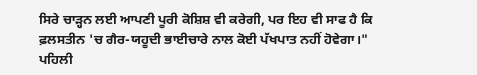ਸਿਰੇ ਚਾੜ੍ਹਨ ਲਈ ਆਪਣੀ ਪੂਰੀ ਕੋਸ਼ਿਸ਼ ਵੀ ਕਰੇਗੀ, ਪਰ ਇਹ ਵੀ ਸਾਫ ਹੈ ਕਿ ਫ਼ਲਸਤੀਨ 'ਚ ਗੈਰ-ਯਹੂਦੀ ਭਾਈਚਾਰੇ ਨਾਲ ਕੋਈ ਪੱਖਪਾਤ ਨਹੀਂ ਹੋਵੇਗਾ।"
ਪਹਿਲੀ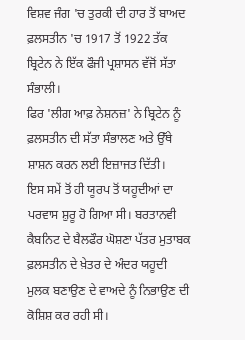ਵਿਸ਼ਵ ਜੰਗ 'ਚ ਤੁਰਕੀ ਦੀ ਹਾਰ ਤੋਂ ਬਾਅਦ ਫ਼ਲਸਤੀਨ 'ਚ 1917 ਤੋਂ 1922 ਤੱਕ ਬ੍ਰਿਟੇਨ ਨੇ ਇੱਕ ਫੌਜੀ ਪ੍ਰਸ਼ਾਸਨ ਵੱਜੋਂ ਸੱਤਾ ਸੰਭਾਲੀ।
ਫਿਰ 'ਲੀਗ ਆਫ਼ ਨੇਸ਼ਨਜ਼' ਨੇ ਬ੍ਰਿਟੇਨ ਨੂੰ ਫ਼ਲਸਤੀਨ ਦੀ ਸੱਤਾ ਸੰਭਾਲਣ ਅਤੇ ਉੱਥੇ ਸ਼ਾਸ਼ਨ ਕਰਨ ਲਈ ਇਜ਼ਾਜਤ ਦਿੱਤੀ।
ਇਸ ਸਮੇਂ ਤੋਂ ਹੀ ਯੂਰਪ ਤੋਂ ਯਹੂਦੀਆਂ ਦਾ ਪਰਵਾਸ ਸ਼ੁਰੂ ਹੋ ਗਿਆ ਸੀ। ਬਰਤਾਨਵੀ ਕੈਬਨਿਟ ਦੇ ਬੈਲਫੌਰ ਘੋਸ਼ਣਾ ਪੱਤਰ ਮੁਤਾਬਕ ਫ਼ਲਸਤੀਨ ਦੇ ਖ਼ੇਤਰ ਦੇ ਅੰਦਰ ਯਹੂਦੀ ਮੁਲਕ ਬਣਾਉਣ ਦੇ ਵਾਅਦੇ ਨੂੰ ਨਿਭਾਉਣ ਦੀ ਕੋਸ਼ਿਸ਼ ਕਰ ਰਹੀ ਸੀ।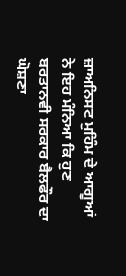ਜ਼ਾਅਨਿਸਟ ਮੁਹਿੰਮ ਦੇ ਆਗੂਆਂ ਨੇ ਇਹ ਮੰਨਿਆ ਕਿ ਹੁਣ ਬਰਤਾਨਵੀ ਸਰਕਾਰ ਬੈਲਫੌਰ ਦਾ ਘੋਸ਼ਣਾ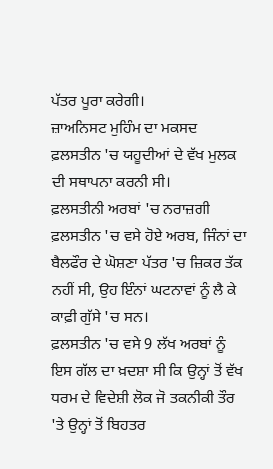ਪੱਤਰ ਪੂਰਾ ਕਰੇਗੀ।
ਜ਼ਾਅਨਿਸਟ ਮੁਹਿੰਮ ਦਾ ਮਕਸਦ ਫ਼ਲਸਤੀਨ 'ਚ ਯਹੂਦੀਆਂ ਦੇ ਵੱਖ ਮੁਲਕ ਦੀ ਸਥਾਪਨਾ ਕਰਨੀ ਸੀ।
ਫ਼ਲਸਤੀਨੀ ਅਰਬਾਂ 'ਚ ਨਰਾਜ਼ਗੀ
ਫ਼ਲਸਤੀਨ 'ਚ ਵਸੇ ਹੋਏ ਅਰਬ, ਜਿੰਨਾਂ ਦਾ ਬੈਲਫੌਰ ਦੇ ਘੋਸ਼ਣਾ ਪੱਤਰ 'ਚ ਜ਼ਿਕਰ ਤੱਕ ਨਹੀਂ ਸੀ, ਉਹ ਇੰਨਾਂ ਘਟਨਾਵਾਂ ਨੂੰ ਲੈ ਕੇ ਕਾਫ਼ੀ ਗੁੱਸੇ 'ਚ ਸਨ।
ਫ਼ਲਸਤੀਨ 'ਚ ਵਸੇ 9 ਲੱਖ ਅਰਬਾਂ ਨੂੰ ਇਸ ਗੱਲ ਦਾ ਖ਼ਦਸ਼ਾ ਸੀ ਕਿ ਉਨ੍ਹਾਂ ਤੋਂ ਵੱਖ ਧਰਮ ਦੇ ਵਿਦੇਸ਼ੀ ਲੋਕ ਜੋ ਤਕਨੀਕੀ ਤੌਰ 'ਤੇ ਉਨ੍ਹਾਂ ਤੋਂ ਬਿਹਤਰ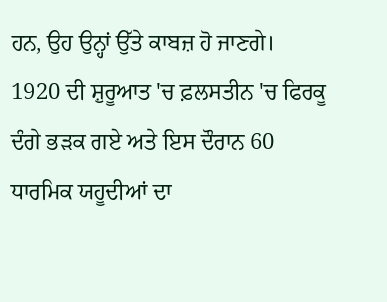ਹਨ, ਉਹ ਉਨ੍ਹਾਂ ਉੱਤੇ ਕਾਬਜ਼ ਹੋ ਜਾਣਗੇ।
1920 ਦੀ ਸ਼ੁਰੂਆਤ 'ਚ ਫ਼ਲਸਤੀਨ 'ਚ ਫਿਰਕੂ ਦੰਗੇ ਭੜਕ ਗਏ ਅਤੇ ਇਸ ਦੌਰਾਨ 60 ਧਾਰਮਿਕ ਯਹੂਦੀਆਂ ਦਾ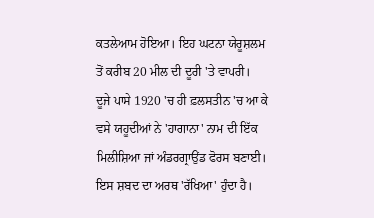ਕਤਲੇਆਮ ਹੋਇਆ। ਇਹ ਘਟਨਾ ਯੇਰੂਸ਼ਲਮ ਤੋਂ ਕਰੀਬ 20 ਮੀਲ ਦੀ ਦੂਰੀ 'ਤੇ ਵਾਪਰੀ।
ਦੂਜੇ ਪਾਸੇ 1920 'ਚ ਹੀ ਫ਼ਲਸਤੀਨ 'ਚ ਆ ਕੇ ਵਸੇ ਯਹੂਦੀਆਂ ਨੇ 'ਹਾਗਾਨਾ' ਨਾਮ ਦੀ ਇੱਕ ਮਿਲੀਸ਼ਿਆ ਜਾਂ ਅੰਡਰਗ੍ਰਾਉਂਡ ਫੋਰਸ ਬਣਾਈ। ਇਸ ਸ਼ਬਦ ਦਾ ਅਰਥ 'ਰੱਖਿਆ' ਹੁੰਦਾ ਹੈ।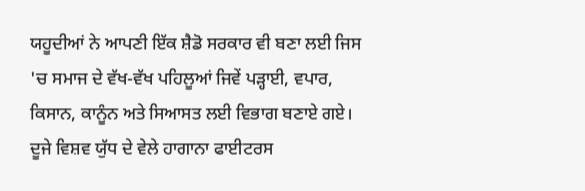ਯਹੂਦੀਆਂ ਨੇ ਆਪਣੀ ਇੱਕ ਸ਼ੈਡੋ ਸਰਕਾਰ ਵੀ ਬਣਾ ਲਈ ਜਿਸ 'ਚ ਸਮਾਜ ਦੇ ਵੱਖ-ਵੱਖ ਪਹਿਲੂਆਂ ਜਿਵੇਂ ਪੜ੍ਹਾਈ, ਵਪਾਰ, ਕਿਸਾਨ, ਕਾਨੂੰਨ ਅਤੇ ਸਿਆਸਤ ਲਈ ਵਿਭਾਗ ਬਣਾਏ ਗਏ।
ਦੂਜੇ ਵਿਸ਼ਵ ਯੁੱਧ ਦੇ ਵੇਲੇ ਹਾਗਾਨਾ ਫਾਈਟਰਸ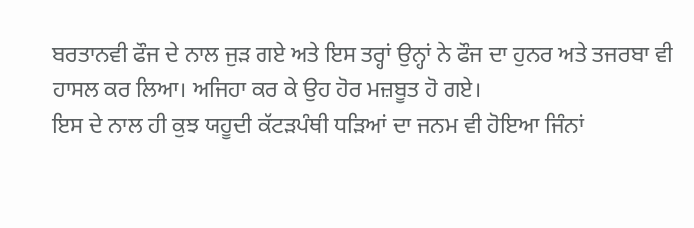ਬਰਤਾਨਵੀ ਫੌਜ ਦੇ ਨਾਲ ਜੁੜ ਗਏ ਅਤੇ ਇਸ ਤਰ੍ਹਾਂ ਉਨ੍ਹਾਂ ਨੇ ਫੌਜ ਦਾ ਹੁਨਰ ਅਤੇ ਤਜਰਬਾ ਵੀ ਹਾਸਲ ਕਰ ਲਿਆ। ਅਜਿਹਾ ਕਰ ਕੇ ਉਹ ਹੋਰ ਮਜ਼ਬੂਤ ਹੋ ਗਏ।
ਇਸ ਦੇ ਨਾਲ ਹੀ ਕੁਝ ਯਹੂਦੀ ਕੱਟੜਪੰਥੀ ਧੜਿਆਂ ਦਾ ਜਨਮ ਵੀ ਹੋਇਆ ਜਿੰਨਾਂ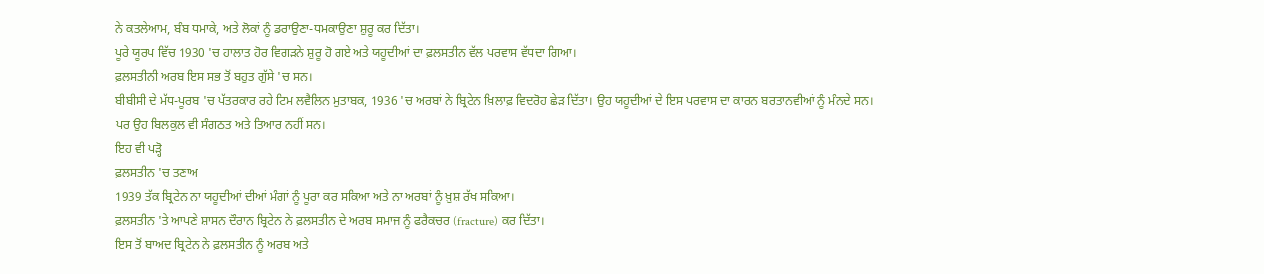ਨੇ ਕਤਲੇਆਮ, ਬੰਬ ਧਮਾਕੇ, ਅਤੇ ਲੋਕਾਂ ਨੂੰ ਡਰਾਉਣਾ-ਧਮਕਾਉਣਾ ਸ਼ੁਰੂ ਕਰ ਦਿੱਤਾ।
ਪੂਰੇ ਯੂਰਪ ਵਿੱਚ 1930 'ਚ ਹਾਲਾਤ ਹੋਰ ਵਿਗੜਨੇ ਸ਼ੁਰੂ ਹੋ ਗਏ ਅਤੇ ਯਹੂਦੀਆਂ ਦਾ ਫ਼ਲਸਤੀਨ ਵੱਲ ਪਰਵਾਸ ਵੱਧਦਾ ਗਿਆ।
ਫ਼ਲਸਤੀਨੀ ਅਰਬ ਇਸ ਸਭ ਤੋਂ ਬਹੁਤ ਗੁੱਸੇ 'ਚ ਸਨ।
ਬੀਬੀਸੀ ਦੇ ਮੱਧ-ਪੂਰਬ 'ਚ ਪੱਤਰਕਾਰ ਰਹੇ ਟਿਮ ਲਵੈਲਿਨ ਮੁਤਾਬਕ, 1936 'ਚ ਅਰਬਾਂ ਨੇ ਬ੍ਰਿਟੇਨ ਖ਼ਿਲਾਫ਼ ਵਿਦਰੋਹ ਛੇੜ ਦਿੱਤਾ। ਉਹ ਯਹੂਦੀਆਂ ਦੇ ਇਸ ਪਰਵਾਸ ਦਾ ਕਾਰਨ ਬਰਤਾਨਵੀਆਂ ਨੂੰ ਮੰਨਦੇ ਸਨ।
ਪਰ ਉਹ ਬਿਲਕੁਲ ਵੀ ਸੰਗਠਤ ਅਤੇ ਤਿਆਰ ਨਹੀਂ ਸਨ।
ਇਹ ਵੀ ਪੜ੍ਹੋ
ਫ਼ਲਸਤੀਨ 'ਚ ਤਣਾਅ
1939 ਤੱਕ ਬ੍ਰਿਟੇਨ ਨਾ ਯਹੂਦੀਆਂ ਦੀਆਂ ਮੰਗਾਂ ਨੂੰ ਪੂਰਾ ਕਰ ਸਕਿਆ ਅਤੇ ਨਾ ਅਰਬਾਂ ਨੂੰ ਖ਼ੁਸ਼ ਰੱਖ ਸਕਿਆ।
ਫ਼ਲਸਤੀਨ 'ਤੇ ਆਪਣੇ ਸ਼ਾਸਨ ਦੌਰਾਨ ਬ੍ਰਿਟੇਨ ਨੇ ਫ਼ਲਸਤੀਨ ਦੇ ਅਰਬ ਸਮਾਜ ਨੂੰ ਫਰੈਕਚਰ (fracture) ਕਰ ਦਿੱਤਾ।
ਇਸ ਤੋਂ ਬਾਅਦ ਬ੍ਰਿਟੇਨ ਨੇ ਫ਼ਲਸਤੀਨ ਨੂੰ ਅਰਬ ਅਤੇ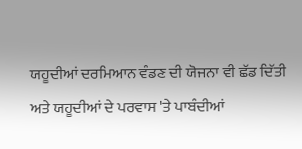ਯਹੂਦੀਆਂ ਦਰਮਿਆਨ ਵੰਡਣ ਦੀ ਯੋਜਨਾ ਵੀ ਛੱਡ ਦਿੱਤੀ ਅਤੇ ਯਹੂਦੀਆਂ ਦੇ ਪਰਵਾਸ 'ਤੇ ਪਾਬੰਦੀਆਂ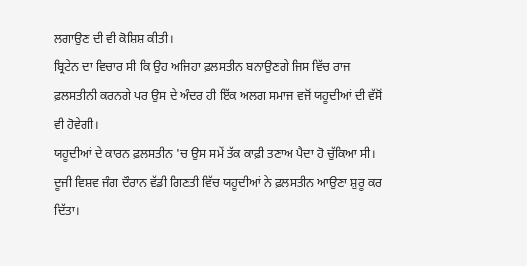ਲਗਾਉਣ ਦੀ ਵੀ ਕੋਸ਼ਿਸ਼ ਕੀਤੀ।
ਬ੍ਰਿਟੇਨ ਦਾ ਵਿਚਾਰ ਸੀ ਕਿ ਉਹ ਅਜਿਹਾ ਫ਼ਲਸਤੀਨ ਬਨਾਉਣਗੇ ਜਿਸ ਵਿੱਚ ਰਾਜ ਫ਼ਲਸਤੀਨੀ ਕਰਨਗੇ ਪਰ ਉਸ ਦੇ ਅੰਦਰ ਹੀ ਇੱਕ ਅਲਗ ਸਮਾਜ ਵਜੋਂ ਯਹੂਦੀਆਂ ਦੀ ਵੱਸੋਂ ਵੀ ਹੋਵੇਗੀ।
ਯਹੂਦੀਆਂ ਦੇ ਕਾਰਨ ਫ਼ਲਸਤੀਨ 'ਚ ਉਸ ਸਮੇਂ ਤੱਕ ਕਾਫ਼ੀ ਤਣਾਅ ਪੈਦਾ ਹੋ ਚੁੱਕਿਆ ਸੀ।
ਦੂਜੀ ਵਿਸ਼ਵ ਜੰਗ ਦੌਰਾਨ ਵੱਡੀ ਗਿਣਤੀ ਵਿੱਚ ਯਹੂਦੀਆਂ ਨੇ ਫ਼ਲਸਤੀਨ ਆਉਣਾ ਸ਼ੁਰੂ ਕਰ ਦਿੱਤਾ।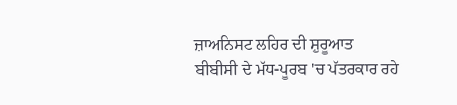ਜ਼ਾਅਨਿਸਟ ਲਹਿਰ ਦੀ ਸ਼ੁਰੂਆਤ
ਬੀਬੀਸੀ ਦੇ ਮੱਧ-ਪੂਰਬ 'ਚ ਪੱਤਰਕਾਰ ਰਹੇ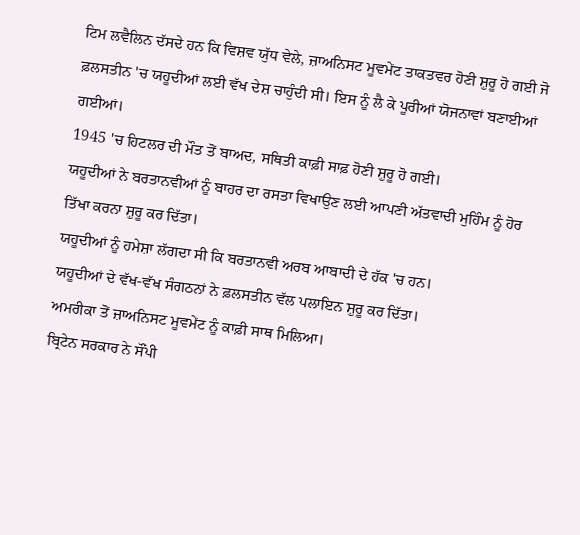ਟਿਮ ਲਵੈਲਿਨ ਦੱਸਦੇ ਹਨ ਕਿ ਵਿਸ਼ਵ ਯੁੱਧ ਵੇਲੇ, ਜ਼ਾਅਨਿਸਟ ਮੂਵਮੇਂਟ ਤਾਕਤਵਰ ਹੋਣੀ ਸ਼ੁਰੂ ਹੋ ਗਈ ਜੋ ਫ਼ਲਸਤੀਨ 'ਚ ਯਹੂਦੀਆਂ ਲਈ ਵੱਖ ਦੇਸ਼ ਚਾਹੁੰਦੀ ਸੀ। ਇਸ ਨੂੰ ਲੈ ਕੇ ਪੂਰੀਆਂ ਯੋਜਨਾਵਾਂ ਬਣਾਈਆਂ ਗਈਆਂ।
1945 'ਚ ਹਿਟਲਰ ਦੀ ਮੌਤ ਤੋਂ ਬਾਅਦ, ਸਥਿਤੀ ਕਾਫ਼ੀ ਸਾਫ਼ ਹੋਣੀ ਸ਼ੁਰੂ ਹੋ ਗਈ।
ਯਹੂਦੀਆਂ ਨੇ ਬਰਤਾਨਵੀਆਂ ਨੂੰ ਬਾਹਰ ਦਾ ਰਸਤਾ ਵਿਖਾਉਣ ਲਈ ਆਪਣੀ ਅੱਤਵਾਦੀ ਮੁਹਿੰਮ ਨੂੰ ਹੋਰ ਤਿੱਖਾ ਕਰਨਾ ਸ਼ੁਰੂ ਕਰ ਦਿੱਤਾ।
ਯਹੂਦੀਆਂ ਨੂੰ ਹਮੇਸ਼ਾ ਲੱਗਦਾ ਸੀ ਕਿ ਬਰਤਾਨਵੀ ਅਰਬ ਆਬਾਦੀ ਦੇ ਹੱਕ 'ਚ ਹਨ।
ਯਹੂਦੀਆਂ ਦੇ ਵੱਖ-ਵੱਖ ਸੰਗਠਨਾਂ ਨੇ ਫ਼ਲਸਤੀਨ ਵੱਲ ਪਲਾਇਨ ਸ਼ੁਰੂ ਕਰ ਦਿੱਤਾ।
ਅਮਰੀਕਾ ਤੋਂ ਜ਼ਾਅਨਿਸਟ ਮੂਵਮੇਂਟ ਨੂੰ ਕਾਫ਼ੀ ਸਾਥ ਮਿਲਿਆ।
ਬ੍ਰਿਟੇਨ ਸਰਕਾਰ ਨੇ ਸੌਂਪੀ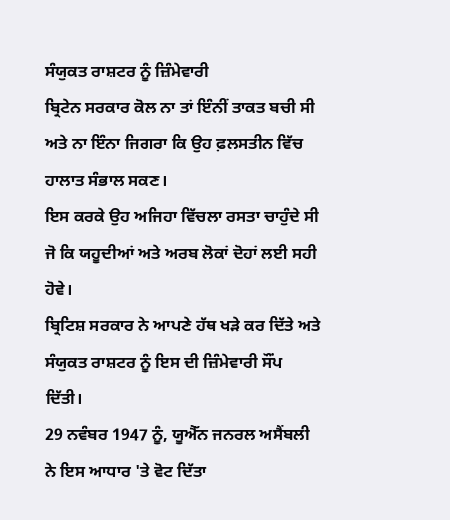ਸੰਯੁਕਤ ਰਾਸ਼ਟਰ ਨੂੰ ਜ਼ਿੰਮੇਵਾਰੀ
ਬ੍ਰਿਟੇਨ ਸਰਕਾਰ ਕੋਲ ਨਾ ਤਾਂ ਇੰਨੀਂ ਤਾਕਤ ਬਚੀ ਸੀ ਅਤੇ ਨਾ ਇੰਨਾ ਜਿਗਰਾ ਕਿ ਉਹ ਫ਼ਲਸਤੀਨ ਵਿੱਚ ਹਾਲਾਤ ਸੰਭਾਲ ਸਕਣ।
ਇਸ ਕਰਕੇ ਉਹ ਅਜਿਹਾ ਵਿੱਚਲਾ ਰਸਤਾ ਚਾਹੁੰਦੇ ਸੀ ਜੋ ਕਿ ਯਹੂਦੀਆਂ ਅਤੇ ਅਰਬ ਲੋਕਾਂ ਦੋਹਾਂ ਲਈ ਸਹੀ ਹੋਵੇ।
ਬ੍ਰਿਟਿਸ਼ ਸਰਕਾਰ ਨੇ ਆਪਣੇ ਹੱਥ ਖੜੇ ਕਰ ਦਿੱਤੇ ਅਤੇ ਸੰਯੁਕਤ ਰਾਸ਼ਟਰ ਨੂੰ ਇਸ ਦੀ ਜ਼ਿੰਮੇਵਾਰੀ ਸੌਂਪ ਦਿੱਤੀ।
29 ਨਵੰਬਰ 1947 ਨੂੰ, ਯੂਐੱਨ ਜਨਰਲ ਅਸੈਂਬਲੀ ਨੇ ਇਸ ਆਧਾਰ 'ਤੇ ਵੋਟ ਦਿੱਤਾ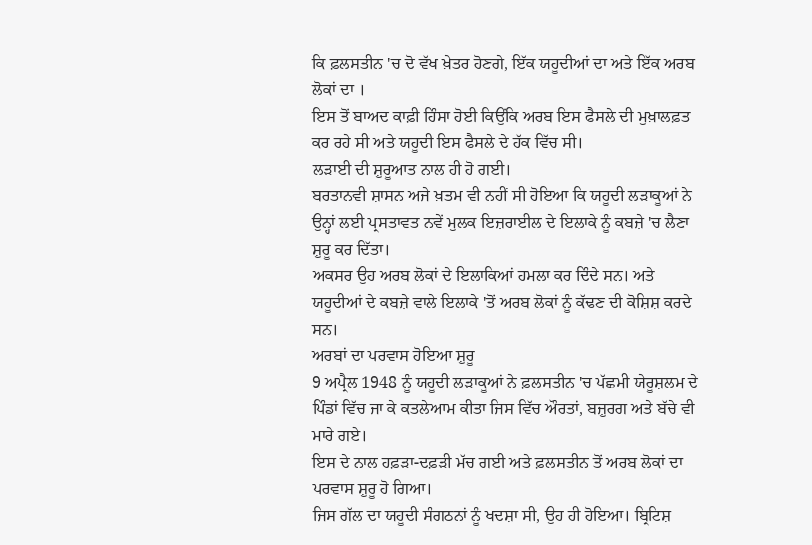ਕਿ ਫ਼ਲਸਤੀਨ 'ਚ ਦੋ ਵੱਖ ਖ਼ੇਤਰ ਹੋਣਗੇ, ਇੱਕ ਯਹੂਦੀਆਂ ਦਾ ਅਤੇ ਇੱਕ ਅਰਬ ਲੋਕਾਂ ਦਾ ।
ਇਸ ਤੋਂ ਬਾਅਦ ਕਾਫ਼ੀ ਹਿੰਸਾ ਹੋਈ ਕਿਉਂਕਿ ਅਰਬ ਇਸ ਫੈਸਲੇ ਦੀ ਮੁਖ਼ਾਲਫ਼ਤ ਕਰ ਰਹੇ ਸੀ ਅਤੇ ਯਹੂਦੀ ਇਸ ਫੈਸਲੇ ਦੇ ਹੱਕ ਵਿੱਚ ਸੀ।
ਲੜਾਈ ਦੀ ਸ਼ੁਰੂਆਤ ਨਾਲ ਹੀ ਹੋ ਗਈ।
ਬਰਤਾਨਵੀ ਸ਼ਾਸਨ ਅਜੇ ਖ਼ਤਮ ਵੀ ਨਹੀਂ ਸੀ ਹੋਇਆ ਕਿ ਯਹੂਦੀ ਲੜਾਕੂਆਂ ਨੇ ਉਨ੍ਹਾਂ ਲਈ ਪ੍ਰਸਤਾਵਤ ਨਵੇਂ ਮੁਲਕ ਇਜ਼ਰਾਈਲ ਦੇ ਇਲਾਕੇ ਨੂੰ ਕਬਜ਼ੇ 'ਚ ਲੈਣਾ ਸ਼ੁਰੂ ਕਰ ਦਿੱਤਾ।
ਅਕਸਰ ਉਹ ਅਰਬ ਲੋਕਾਂ ਦੇ ਇਲਾਕਿਆਂ ਹਮਲਾ ਕਰ ਦਿੰਦੇ ਸਨ। ਅਤੇ ਯਹੂਦੀਆਂ ਦੇ ਕਬਜ਼ੇ ਵਾਲੇ ਇਲਾਕੇ 'ਤੋਂ ਅਰਬ ਲੋਕਾਂ ਨੂੰ ਕੱਢਣ ਦੀ ਕੋਸ਼ਿਸ਼ ਕਰਦੇ ਸਨ।
ਅਰਬਾਂ ਦਾ ਪਰਵਾਸ ਹੋਇਆ ਸ਼ੁਰੂ
9 ਅਪ੍ਰੈਲ 1948 ਨੂੰ ਯਹੂਦੀ ਲੜਾਕੂਆਂ ਨੇ ਫ਼ਲਸਤੀਨ 'ਚ ਪੱਛਮੀ ਯੇਰੂਸ਼ਲਮ ਦੇ ਪਿੰਡਾਂ ਵਿੱਚ ਜਾ ਕੇ ਕਤਲੇਆਮ ਕੀਤਾ ਜਿਸ ਵਿੱਚ ਔਰਤਾਂ, ਬਜ਼ੁਰਗ ਅਤੇ ਬੱਚੇ ਵੀ ਮਾਰੇ ਗਏ।
ਇਸ ਦੇ ਨਾਲ ਹਫ਼ੜਾ-ਦਫ਼ੜੀ ਮੱਚ ਗਈ ਅਤੇ ਫ਼ਲਸਤੀਨ ਤੋਂ ਅਰਬ ਲੋਕਾਂ ਦਾ ਪਰਵਾਸ ਸ਼ੁਰੂ ਹੋ ਗਿਆ।
ਜਿਸ ਗੱਲ ਦਾ ਯਹੂਦੀ ਸੰਗਠਨਾਂ ਨੂੰ ਖਦਸ਼ਾ ਸੀ, ਉਹ ਹੀ ਹੋਇਆ। ਬ੍ਰਿਟਿਸ਼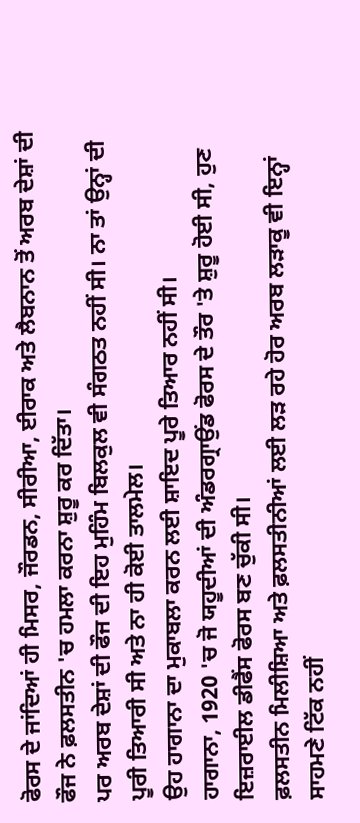ਫੋਰਸ ਦੇ ਜਾਂਦਿਆਂ ਹੀ ਮਿਸਰ, ਜੌਰਡਨ, ਸੀਰੀਆ, ਈਰਾਕ ਅਤੇ ਲੈਬਨਾਨ ਤੋਂ ਅਰਬ ਦੇਸ਼ਾਂ ਦੀ ਫੌਜ ਨੇ ਫ਼ਲਸਤੀਨ 'ਚ ਹਮਲਾ ਕਰਨਾ ਸ਼ੁਰੂ ਕਰ ਦਿੱਤਾ।
ਪਰ ਅਰਬ ਦੇਸ਼ਾਂ ਦੀ ਫੌਜ ਦੀ ਇਹ ਮੁਹਿੰਮ ਬਿਲਕੁਲ ਵੀ ਸੰਗਠਤ ਨਹੀਂ ਸੀ। ਨਾ ਤਾਂ ਉਨ੍ਹਾਂ ਦੀ ਪੂਰੀ ਤਿਆਰੀ ਸੀ ਅਤੇ ਨਾ ਹੀ ਕੋਈ ਤਾਲਮੇਲ।
ਉਹ ਹਾਗਾਨਾ ਦਾ ਮੁਕਾਬਲਾ ਕਰਨ ਲਈ ਸ਼ਾਇਦ ਪੂਰੇ ਤਿਆਰ ਨਹੀਂ ਸੀ।
ਹਾਗਾਨਾ, 1920 'ਚ ਜੋ ਯਹੂਦੀਆਂ ਦੀ ਅੰਡਰਗ੍ਰਾਉਂਡ ਫੋਰਸ ਦੇ ਤੌਰ 'ਤੇ ਸ਼ੁਰੂ ਹੋਈ ਸੀ, ਹੁਣ ਇਜ਼ਰਾਈਲ ਡੀਫੈਂਸ ਫੋਰਸ ਬਣ ਚੁੱਕੀ ਸੀ।
ਫ਼ਲਸਤੀਨ ਮਿਲੀਸ਼ਿਆ ਅਤੇ ਫ਼ਲਸਤੀਨੀਆਂ ਲਈ ਲੜ ਰਹੇ ਹੋਰ ਅਰਬ ਲੜਾਕੂ ਵੀ ਇਨ੍ਹਾਂ ਸਾਹਮਣੇ ਟਿੱਕ ਨਹੀਂ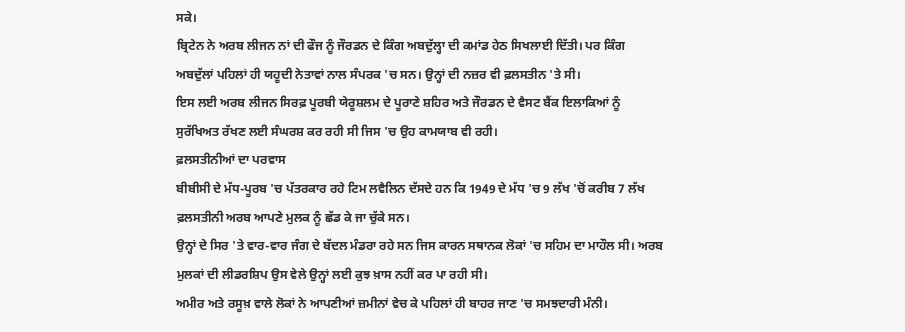ਸਕੇ।
ਬ੍ਰਿਟੇਨ ਨੇ ਅਰਬ ਲੀਜਨ ਨਾਂ ਦੀ ਫੌਜ ਨੂੰ ਜੌਰਡਨ ਦੇ ਕਿੰਗ ਅਬਦੁੱਲ੍ਹਾ ਦੀ ਕਮਾਂਡ ਹੇਠ ਸਿਖਲਾਈ ਦਿੱਤੀ। ਪਰ ਕਿੰਗ ਅਬਦੁੱਲਾਂ ਪਹਿਲਾਂ ਹੀ ਯਹੂਦੀ ਨੇਤਾਵਾਂ ਨਾਲ ਸੰਪਰਕ 'ਚ ਸਨ। ਉਨ੍ਹਾਂ ਦੀ ਨਜ਼ਰ ਵੀ ਫ਼ਲਸਤੀਨ 'ਤੇ ਸੀ।
ਇਸ ਲਈ ਅਰਬ ਲੀਜਨ ਸਿਰਫ਼ ਪੂਰਬੀ ਯੇਰੂਸ਼ਲਮ ਦੇ ਪੂਰਾਣੇ ਸ਼ਹਿਰ ਅਤੇ ਜੌਰਡਨ ਦੇ ਵੈਸਟ ਬੈਂਕ ਇਲਾਕਿਆਂ ਨੂੰ ਸੁਰੱਖਿਅਤ ਰੱਖਣ ਲਈ ਸੰਘਰਸ਼ ਕਰ ਰਹੀ ਸੀ ਜਿਸ 'ਚ ਉਹ ਕਾਮਯਾਬ ਵੀ ਰਹੀ।
ਫ਼ਲਸਤੀਨੀਆਂ ਦਾ ਪਰਵਾਸ
ਬੀਬੀਸੀ ਦੇ ਮੱਧ-ਪੂਰਬ 'ਚ ਪੱਤਰਕਾਰ ਰਹੇ ਟਿਮ ਲਵੈਲਿਨ ਦੱਸਦੇ ਹਨ ਕਿ 1949 ਦੇ ਮੱਧ 'ਚ 9 ਲੱਖ 'ਚੋਂ ਕਰੀਬ 7 ਲੱਖ ਫ਼ਲਸਤੀਨੀ ਅਰਬ ਆਪਣੇ ਮੁਲਕ ਨੂੰ ਛੱਡ ਕੇ ਜਾ ਚੁੱਕੇ ਸਨ।
ਉਨ੍ਹਾਂ ਦੇ ਸਿਰ 'ਤੇ ਵਾਰ-ਵਾਰ ਜੰਗ ਦੇ ਬੱਦਲ ਮੰਡਰਾ ਰਹੇ ਸਨ ਜਿਸ ਕਾਰਨ ਸਥਾਨਕ ਲੋਕਾਂ 'ਚ ਸਹਿਮ ਦਾ ਮਾਹੌਲ ਸੀ। ਅਰਬ ਮੁਲਕਾਂ ਦੀ ਲੀਡਰਸ਼ਿਪ ਉਸ ਵੇਲੇ ਉਨ੍ਹਾਂ ਲਈ ਕੁਝ ਖ਼ਾਸ ਨਹੀਂ ਕਰ ਪਾ ਰਹੀ ਸੀ।
ਅਮੀਰ ਅਤੇ ਰਸੂਖ਼ ਵਾਲੇ ਲੋਕਾਂ ਨੇ ਆਪਣੀਆਂ ਜ਼ਮੀਨਾਂ ਵੇਚ ਕੇ ਪਹਿਲਾਂ ਹੀ ਬਾਹਰ ਜਾਣ 'ਚ ਸਮਝਦਾਰੀ ਮੰਨੀ।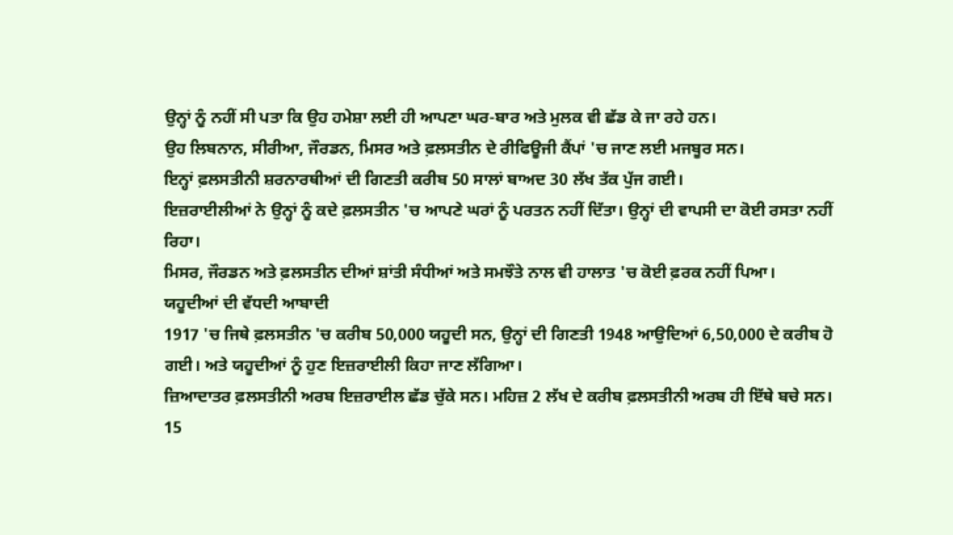ਉਨ੍ਹਾਂ ਨੂੰ ਨਹੀਂ ਸੀ ਪਤਾ ਕਿ ਉਹ ਹਮੇਸ਼ਾ ਲਈ ਹੀ ਆਪਣਾ ਘਰ-ਬਾਰ ਅਤੇ ਮੁਲਕ ਵੀ ਛੱਡ ਕੇ ਜਾ ਰਹੇ ਹਨ।
ਉਹ ਲਿਬਨਾਨ, ਸੀਰੀਆ, ਜੌਰਡਨ, ਮਿਸਰ ਅਤੇ ਫ਼ਲਸਤੀਨ ਦੇ ਰੀਫਿਊਜੀ ਕੈਂਪਾਂ 'ਚ ਜਾਣ ਲਈ ਮਜਬੂਰ ਸਨ।
ਇਨ੍ਹਾਂ ਫ਼ਲਸਤੀਨੀ ਸ਼ਰਨਾਰਥੀਆਂ ਦੀ ਗਿਣਤੀ ਕਰੀਬ 50 ਸਾਲਾਂ ਬਾਅਦ 30 ਲੱਖ ਤੱਕ ਪੁੱਜ ਗਈ।
ਇਜ਼ਰਾਈਲੀਆਂ ਨੇ ਉਨ੍ਹਾਂ ਨੂੰ ਕਦੇ ਫ਼ਲਸਤੀਨ 'ਚ ਆਪਣੇ ਘਰਾਂ ਨੂੰ ਪਰਤਨ ਨਹੀਂ ਦਿੱਤਾ। ਉਨ੍ਹਾਂ ਦੀ ਵਾਪਸੀ ਦਾ ਕੋਈ ਰਸਤਾ ਨਹੀਂ ਰਿਹਾ।
ਮਿਸਰ, ਜੌਰਡਨ ਅਤੇ ਫ਼ਲਸਤੀਨ ਦੀਆਂ ਸ਼ਾਂਤੀ ਸੰਧੀਆਂ ਅਤੇ ਸਮਝੌਤੇ ਨਾਲ ਵੀ ਹਾਲਾਤ 'ਚ ਕੋਈ ਫ਼ਰਕ ਨਹੀਂ ਪਿਆ।
ਯਹੂਦੀਆਂ ਦੀ ਵੱਧਦੀ ਆਬਾਦੀ
1917 'ਚ ਜਿਥੇ ਫ਼ਲਸਤੀਨ 'ਚ ਕਰੀਬ 50,000 ਯਹੂਦੀ ਸਨ, ਉਨ੍ਹਾਂ ਦੀ ਗਿਣਤੀ 1948 ਆਉਦਿਆਂ 6,50,000 ਦੇ ਕਰੀਬ ਹੋ ਗਈ। ਅਤੇ ਯਹੂਦੀਆਂ ਨੂੰ ਹੁਣ ਇਜ਼ਰਾਈਲੀ ਕਿਹਾ ਜਾਣ ਲੱਗਿਆ।
ਜ਼ਿਆਦਾਤਰ ਫ਼ਲਸਤੀਨੀ ਅਰਬ ਇਜ਼ਰਾਈਲ ਛੱਡ ਚੁੱਕੇ ਸਨ। ਮਹਿਜ਼ 2 ਲੱਖ ਦੇ ਕਰੀਬ ਫ਼ਲਸਤੀਨੀ ਅਰਬ ਹੀ ਇੱਥੇ ਬਚੇ ਸਨ।
15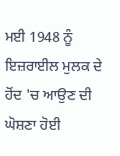ਮਈ 1948 ਨੂੰ ਇਜ਼ਰਾਈਲ ਮੁਲਕ ਦੇ ਹੋਂਦ 'ਚ ਆਉਣ ਦੀ ਘੋਸ਼ਣਾ ਹੋਈ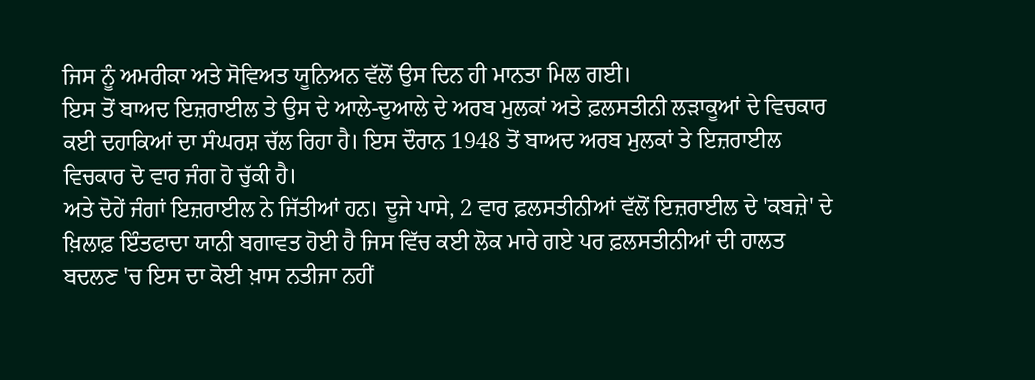ਜਿਸ ਨੂੰ ਅਮਰੀਕਾ ਅਤੇ ਸੋਵਿਅਤ ਯੂਨਿਅਨ ਵੱਲੋਂ ਉਸ ਦਿਨ ਹੀ ਮਾਨਤਾ ਮਿਲ ਗਈ।
ਇਸ ਤੋਂ ਬਾਅਦ ਇਜ਼ਰਾਈਲ ਤੇ ਉਸ ਦੇ ਆਲੇ-ਦੁਆਲੇ ਦੇ ਅਰਬ ਮੁਲਕਾਂ ਅਤੇ ਫ਼ਲਸਤੀਨੀ ਲੜਾਕੂਆਂ ਦੇ ਵਿਚਕਾਰ ਕਈ ਦਹਾਕਿਆਂ ਦਾ ਸੰਘਰਸ਼ ਚੱਲ ਰਿਹਾ ਹੈ। ਇਸ ਦੌਰਾਨ 1948 ਤੋਂ ਬਾਅਦ ਅਰਬ ਮੁਲਕਾਂ ਤੇ ਇਜ਼ਰਾਈਲ ਵਿਚਕਾਰ ਦੋ ਵਾਰ ਜੰਗ ਹੋ ਚੁੱਕੀ ਹੈ।
ਅਤੇ ਦੋਹੇਂ ਜੰਗਾਂ ਇਜ਼ਰਾਈਲ ਨੇ ਜਿੱਤੀਆਂ ਹਨ। ਦੂਜੇ ਪਾਸੇ, 2 ਵਾਰ ਫ਼ਲਸਤੀਨੀਆਂ ਵੱਲੋਂ ਇਜ਼ਰਾਈਲ ਦੇ 'ਕਬਜ਼ੇ' ਦੇ ਖ਼ਿਲਾਫ਼ ਇੰਤਫਾਦਾ ਯਾਨੀ ਬਗਾਵਤ ਹੋਈ ਹੈ ਜਿਸ ਵਿੱਚ ਕਈ ਲੋਕ ਮਾਰੇ ਗਏ ਪਰ ਫ਼ਲਸਤੀਨੀਆਂ ਦੀ ਹਾਲਤ ਬਦਲਣ 'ਚ ਇਸ ਦਾ ਕੋਈ ਖ਼ਾਸ ਨਤੀਜਾ ਨਹੀਂ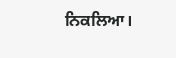ਨਿਕਲਿਆ।